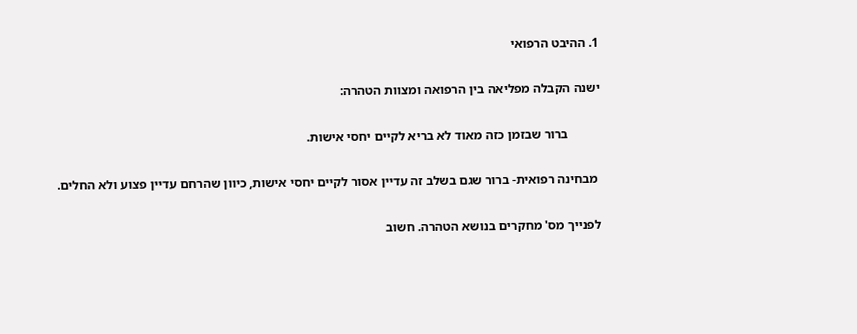1. ההיבט הרפואי

ישנה הקבלה מפליאה בין הרפואה ומצוות הטהרה:

          ברור שבזמן כזה מאוד לא בריא לקיים יחסי אישות.

 מבחינה רפואית- ברור שגם בשלב זה עדיין אסור לקיים יחסי אישות, כיוון שהרחם עדיין פצוע ולא החלים.

לפנייך מס' מחקרים בנושא הטהרה. חשוב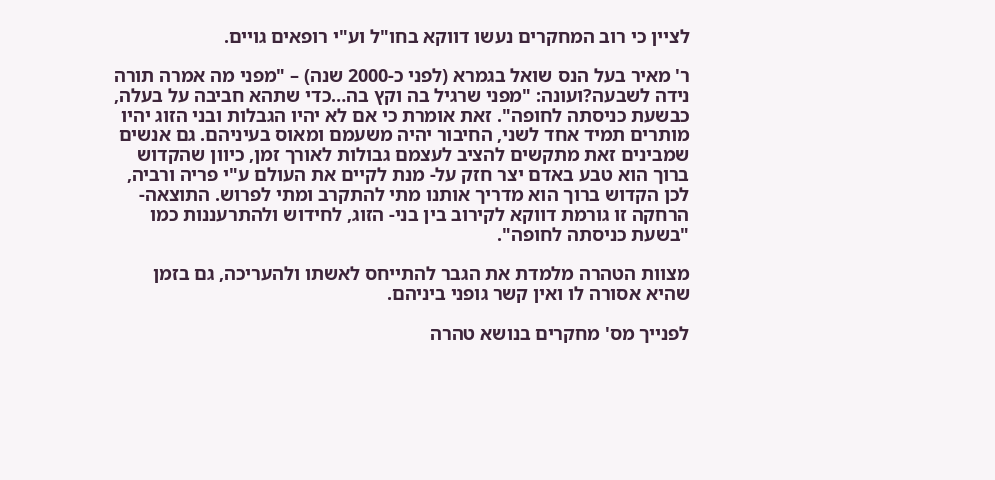לציין כי רוב המחקרים נעשו דווקא בחו"ל וע"י רופאים גויים.

ר' מאיר בעל הנס שואל בגמרא (לפני כ-2000 שנה) – "מפני מה אמרה תורה נידה לשבעה?ועונה: "מפני שרגיל בה וקץ בה…כדי שתהא חביבה על בעלה, כבשעת כניסתה לחופה". זאת אומרת כי אם לא יהיו הגבלות ובני הזוג יהיו מותרים תמיד אחד לשני, החיבור יהיה משעמם ומאוס בעיניהם. גם אנשים שמבינים זאת מתקשים להציב לעצמם גבולות לאורך זמן, כיוון שהקדוש ברוך הוא טבע באדם יצר חזק על- מנת לקיים את העולם ע"י פריה ורביה, לכן הקדוש ברוך הוא מדריך אותנו מתי להתקרב ומתי לפרוש. התוצאה- הרחקה זו גורמת דווקא לקירוב בין בני- הזוג, לחידוש ולהתרעננות כמו "בשעת כניסתה לחופה".

מצוות הטהרה מלמדת את הגבר להתייחס לאשתו ולהעריכה, גם בזמן שהיא אסורה לו ואין קשר גופני ביניהם.

לפנייך מס' מחקרים בנושא טהרה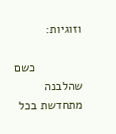וזוגיות:

              כשם שהלבנה מתחדשת בכל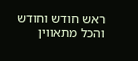ראש חודש וחודש והכל מתאווין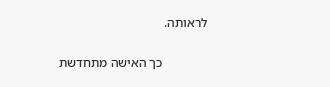לראותה.

              כך האישה מתחדשת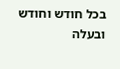בכל חודש וחודש ובעלה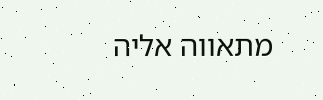מתאווה אליה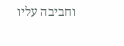וחביבה עליו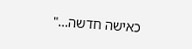כאישה חדשה…"